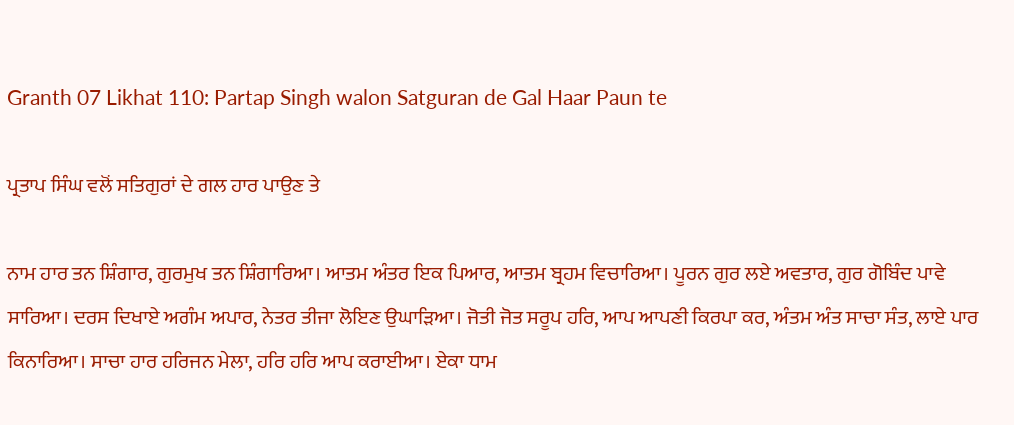Granth 07 Likhat 110: Partap Singh walon Satguran de Gal Haar Paun te

ਪ੍ਰਤਾਪ ਸਿੰਘ ਵਲੋਂ ਸਤਿਗੁਰਾਂ ਦੇ ਗਲ ਹਾਰ ਪਾਉਣ ਤੇ

ਨਾਮ ਹਾਰ ਤਨ ਸ਼ਿੰਗਾਰ, ਗੁਰਮੁਖ ਤਨ ਸ਼ਿੰਗਾਰਿਆ। ਆਤਮ ਅੰਤਰ ਇਕ ਪਿਆਰ, ਆਤਮ ਬ੍ਰਹਮ ਵਿਚਾਰਿਆ। ਪੂਰਨ ਗੁਰ ਲਏ ਅਵਤਾਰ, ਗੁਰ ਗੋਬਿੰਦ ਪਾਵੇ ਸਾਰਿਆ। ਦਰਸ ਦਿਖਾਏ ਅਗੰਮ ਅਪਾਰ, ਨੇਤਰ ਤੀਜਾ ਲੋਇਣ ਉਘਾੜਿਆ। ਜੋਤੀ ਜੋਤ ਸਰੂਪ ਹਰਿ, ਆਪ ਆਪਣੀ ਕਿਰਪਾ ਕਰ, ਅੰਤਮ ਅੰਤ ਸਾਚਾ ਸੰਤ, ਲਾਏ ਪਾਰ ਕਿਨਾਰਿਆ। ਸਾਚਾ ਹਾਰ ਹਰਿਜਨ ਮੇਲਾ, ਹਰਿ ਹਰਿ ਆਪ ਕਰਾਈਆ। ਏਕਾ ਧਾਮ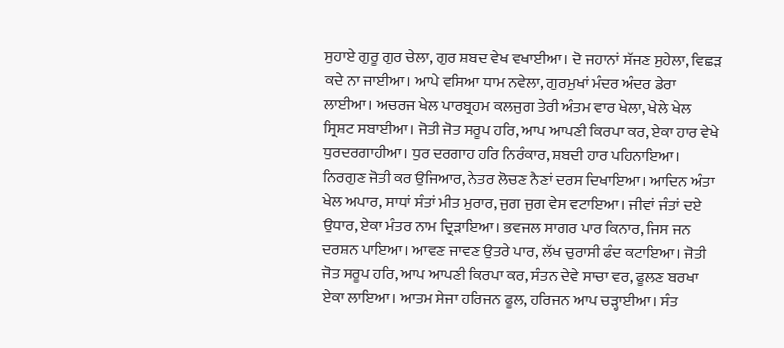ਸੁਹਾਏ ਗੁਰੂ ਗੁਰ ਚੇਲਾ, ਗੁਰ ਸ਼ਬਦ ਵੇਖ ਵਖਾਈਆ। ਦੋ ਜਹਾਨਾਂ ਸੱਜਣ ਸੁਹੇਲਾ, ਵਿਛੜ ਕਦੇ ਨਾ ਜਾਈਆ। ਆਪੇ ਵਸਿਆ ਧਾਮ ਨਵੇਲਾ, ਗੁਰਮੁਖਾਂ ਮੰਦਰ ਅੰਦਰ ਡੇਰਾ ਲਾਈਆ। ਅਚਰਜ ਖੇਲ ਪਾਰਬ੍ਰਹਮ ਕਲਜੁਗ ਤੇਰੀ ਅੰਤਮ ਵਾਰ ਖੇਲਾ, ਖੇਲੇ ਖੇਲ ਸ੍ਰਿਸ਼ਟ ਸਬਾਈਆ। ਜੋਤੀ ਜੋਤ ਸਰੂਪ ਹਰਿ, ਆਪ ਆਪਣੀ ਕਿਰਪਾ ਕਰ, ਏਕਾ ਹਾਰ ਵੇਖੇ ਧੁਰਦਰਗਾਹੀਆ। ਧੁਰ ਦਰਗਾਹ ਹਰਿ ਨਿਰੰਕਾਰ, ਸ਼ਬਦੀ ਹਾਰ ਪਹਿਨਾਇਆ। ਨਿਰਗੁਣ ਜੋਤੀ ਕਰ ਉਜਿਆਰ, ਨੇਤਰ ਲੋਚਣ ਨੈਣਾਂ ਦਰਸ ਦਿਖਾਇਆ। ਆਦਿਨ ਅੰਤਾ ਖੇਲ ਅਪਾਰ, ਸਾਧਾਂ ਸੰਤਾਂ ਮੀਤ ਮੁਰਾਰ, ਜੁਗ ਜੁਗ ਵੇਸ ਵਟਾਇਆ। ਜੀਵਾਂ ਜੰਤਾਂ ਦਏ ਉਧਾਰ, ਏਕਾ ਮੰਤਰ ਨਾਮ ਦ੍ਰਿੜਾਇਆ। ਭਵਜਲ ਸਾਗਰ ਪਾਰ ਕਿਨਾਰ, ਜਿਸ ਜਨ ਦਰਸ਼ਨ ਪਾਇਆ। ਆਵਣ ਜਾਵਣ ਉਤਰੇ ਪਾਰ, ਲੱਖ ਚੁਰਾਸੀ ਫੰਦ ਕਟਾਇਆ। ਜੋਤੀ ਜੋਤ ਸਰੂਪ ਹਰਿ, ਆਪ ਆਪਣੀ ਕਿਰਪਾ ਕਰ, ਸੰਤਨ ਦੇਵੇ ਸਾਚਾ ਵਰ, ਫੂਲਣ ਬਰਖਾ ਏਕਾ ਲਾਇਆ। ਆਤਮ ਸੇਜਾ ਹਰਿਜਨ ਫੂਲ, ਹਰਿਜਨ ਆਪ ਚੜ੍ਹਾਈਆ। ਸੰਤ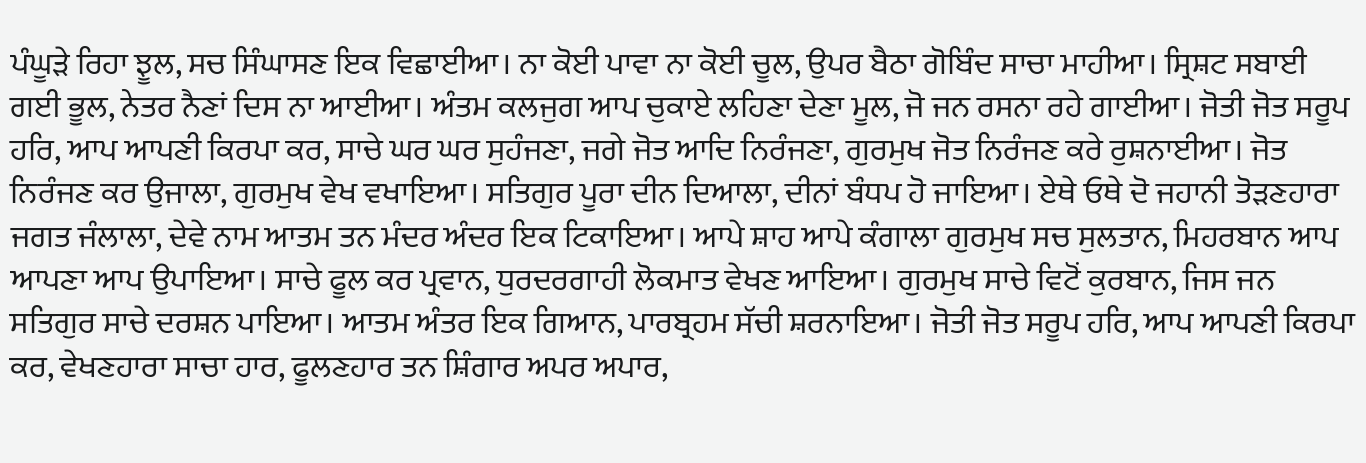ਪੰਘੂੜੇ ਰਿਹਾ ਝੂਲ, ਸਚ ਸਿੰਘਾਸਣ ਇਕ ਵਿਛਾਈਆ। ਨਾ ਕੋਈ ਪਾਵਾ ਨਾ ਕੋਈ ਚੂਲ, ਉਪਰ ਬੈਠਾ ਗੋਬਿੰਦ ਸਾਚਾ ਮਾਹੀਆ। ਸ੍ਰਿਸ਼ਟ ਸਬਾਈ ਗਈ ਭੂਲ, ਨੇਤਰ ਨੈਣਾਂ ਦਿਸ ਨਾ ਆਈਆ। ਅੰਤਮ ਕਲਜੁਗ ਆਪ ਚੁਕਾਏ ਲਹਿਣਾ ਦੇਣਾ ਮੂਲ, ਜੋ ਜਨ ਰਸਨਾ ਰਹੇ ਗਾਈਆ। ਜੋਤੀ ਜੋਤ ਸਰੂਪ ਹਰਿ, ਆਪ ਆਪਣੀ ਕਿਰਪਾ ਕਰ, ਸਾਚੇ ਘਰ ਘਰ ਸੁਹੰਜਣਾ, ਜਗੇ ਜੋਤ ਆਦਿ ਨਿਰੰਜਣਾ, ਗੁਰਮੁਖ ਜੋਤ ਨਿਰੰਜਣ ਕਰੇ ਰੁਸ਼ਨਾਈਆ। ਜੋਤ ਨਿਰੰਜਣ ਕਰ ਉਜਾਲਾ, ਗੁਰਮੁਖ ਵੇਖ ਵਖਾਇਆ। ਸਤਿਗੁਰ ਪੂਰਾ ਦੀਨ ਦਿਆਲਾ, ਦੀਨਾਂ ਬੰਧਪ ਹੋ ਜਾਇਆ। ਏਥੇ ਓਥੇ ਦੋ ਜਹਾਨੀ ਤੋੜਣਹਾਰਾ ਜਗਤ ਜੰਲਾਲਾ, ਦੇਵੇ ਨਾਮ ਆਤਮ ਤਨ ਮੰਦਰ ਅੰਦਰ ਇਕ ਟਿਕਾਇਆ। ਆਪੇ ਸ਼ਾਹ ਆਪੇ ਕੰਗਾਲਾ ਗੁਰਮੁਖ ਸਚ ਸੁਲਤਾਨ, ਮਿਹਰਬਾਨ ਆਪ ਆਪਣਾ ਆਪ ਉਪਾਇਆ। ਸਾਚੇ ਫੂਲ ਕਰ ਪ੍ਰਵਾਨ, ਧੁਰਦਰਗਾਹੀ ਲੋਕਮਾਤ ਵੇਖਣ ਆਇਆ। ਗੁਰਮੁਖ ਸਾਚੇ ਵਿਟੋਂ ਕੁਰਬਾਨ, ਜਿਸ ਜਨ ਸਤਿਗੁਰ ਸਾਚੇ ਦਰਸ਼ਨ ਪਾਇਆ। ਆਤਮ ਅੰਤਰ ਇਕ ਗਿਆਨ, ਪਾਰਬ੍ਰਹਮ ਸੱਚੀ ਸ਼ਰਨਾਇਆ। ਜੋਤੀ ਜੋਤ ਸਰੂਪ ਹਰਿ, ਆਪ ਆਪਣੀ ਕਿਰਪਾ ਕਰ, ਵੇਖਣਹਾਰਾ ਸਾਚਾ ਹਾਰ, ਫੂਲਣਹਾਰ ਤਨ ਸ਼ਿੰਗਾਰ ਅਪਰ ਅਪਾਰ,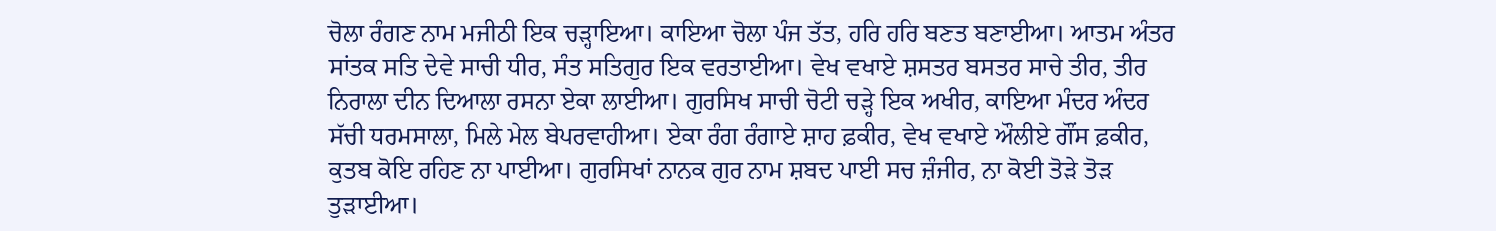ਚੋਲਾ ਰੰਗਣ ਨਾਮ ਮਜੀਠੀ ਇਕ ਚੜ੍ਹਾਇਆ। ਕਾਇਆ ਚੋਲਾ ਪੰਜ ਤੱਤ, ਹਰਿ ਹਰਿ ਬਣਤ ਬਣਾਈਆ। ਆਤਮ ਅੰਤਰ ਸਾਂਤਕ ਸਤਿ ਦੇਵੇ ਸਾਚੀ ਧੀਰ, ਸੰਤ ਸਤਿਗੁਰ ਇਕ ਵਰਤਾਈਆ। ਵੇਖ ਵਖਾਏ ਸ਼ਸਤਰ ਬਸਤਰ ਸਾਚੇ ਤੀਰ, ਤੀਰ ਨਿਰਾਲਾ ਦੀਨ ਦਿਆਲਾ ਰਸਨਾ ਏਕਾ ਲਾਈਆ। ਗੁਰਸਿਖ ਸਾਚੀ ਚੋਟੀ ਚੜ੍ਹੇ ਇਕ ਅਖੀਰ, ਕਾਇਆ ਮੰਦਰ ਅੰਦਰ ਸੱਚੀ ਧਰਮਸਾਲਾ, ਮਿਲੇ ਮੇਲ ਬੇਪਰਵਾਹੀਆ। ਏਕਾ ਰੰਗ ਰੰਗਾਏ ਸ਼ਾਹ ਫ਼ਕੀਰ, ਵੇਖ ਵਖਾਏ ਔਲੀਏ ਗੌਂਸ ਫ਼ਕੀਰ, ਕੁਤਬ ਕੋਇ ਰਹਿਣ ਨਾ ਪਾਈਆ। ਗੁਰਸਿਖਾਂ ਨਾਨਕ ਗੁਰ ਨਾਮ ਸ਼ਬਦ ਪਾਈ ਸਚ ਜ਼ੰਜੀਰ, ਨਾ ਕੋਈ ਤੋੜੇ ਤੋੜ ਤੁੜਾਈਆ।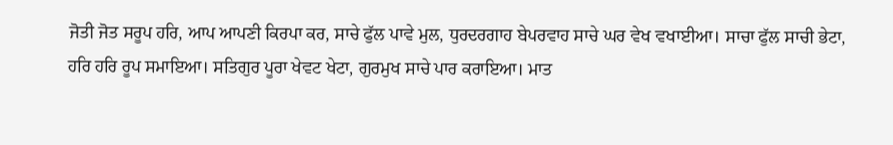ਜੋਤੀ ਜੋਤ ਸਰੂਪ ਹਰਿ, ਆਪ ਆਪਣੀ ਕਿਰਪਾ ਕਰ, ਸਾਚੇ ਫੁੱਲ ਪਾਵੇ ਮੁਲ, ਧੁਰਦਰਗਾਹ ਬੇਪਰਵਾਹ ਸਾਚੇ ਘਰ ਵੇਖ ਵਖਾਈਆ। ਸਾਚਾ ਫੁੱਲ ਸਾਚੀ ਭੇਟਾ, ਹਰਿ ਹਰਿ ਰੂਪ ਸਮਾਇਆ। ਸਤਿਗੁਰ ਪੂਰਾ ਖੇਵਟ ਖੇਟਾ, ਗੁਰਮੁਖ ਸਾਚੇ ਪਾਰ ਕਰਾਇਆ। ਮਾਤ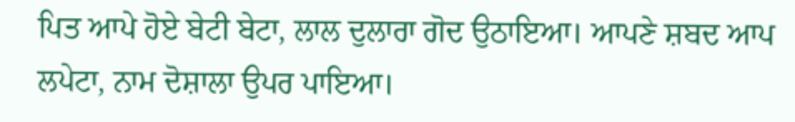ਪਿਤ ਆਪੇ ਹੋਏ ਬੇਟੀ ਬੇਟਾ, ਲਾਲ ਦੁਲਾਰਾ ਗੋਦ ਉਠਾਇਆ। ਆਪਣੇ ਸ਼ਬਦ ਆਪ ਲਪੇਟਾ, ਨਾਮ ਦੋਸ਼ਾਲਾ ਉਪਰ ਪਾਇਆ।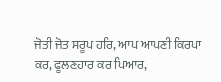ਜੋਤੀ ਜੋਤ ਸਰੂਪ ਹਰਿ, ਆਪ ਆਪਣੀ ਕਿਰਪਾ ਕਰ, ਫੂਲਣਹਾਰ ਕਰ ਪਿਆਰ,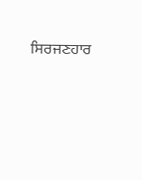ਸਿਰਜਣਹਾਰ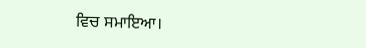ਵਿਚ ਸਮਾਇਆ।